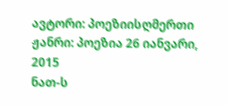ავტორი: პოეზიისღმერთი ჟანრი: პოეზია 26 იანვარი, 2015
ნათ-ს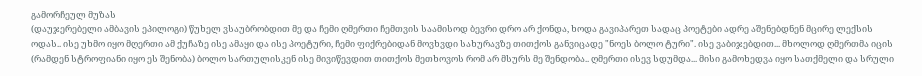გამორჩეულ მუზას
(დაუჯერებელი ამბავის ეპილოგი) წუხელ ვსაუბრობდით მე და ჩემი ღმერთი ჩემთვის საამისოდ ბევრი დრო არ ქონდა, ხოდა გავიპარეთ სადაც პოეტები ადრე აშენებდნენ მცირე ლექსის ოდას.. ისე უხმო იყო მღერთი ამ ქუჩაზე ისე ამაყი და ისე პოეტური, ჩემი ფიქრებიდან მოვხვდი სახურავზე თითქოს განვიცადე "ნოეს ბოლო ტური". ისე ვაბიჯებდით... მხოლოდ ღმერთმა იცის (რამდენ სტროფიანი იყო ეს შენობა) ბოლო სართულისკენ ისე მივიწევდით თითქოს მეთხოვოს რომ არ მსურს მე შენდობა.. ღმერთი ისევ სდუმდა... მისი გამოხედვა იყო სათქმელი და სრული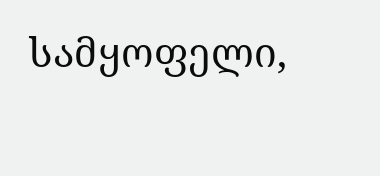სამყოფელი,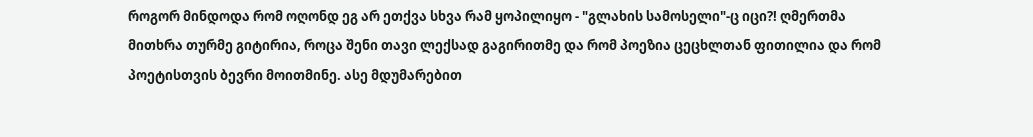როგორ მინდოდა რომ ოღონდ ეგ არ ეთქვა სხვა რამ ყოპილიყო - "გლახის სამოსელი"-ც იცი?! ღმერთმა მითხრა თურმე გიტირია, როცა შენი თავი ლექსად გაგირითმე და რომ პოეზია ცეცხლთან ფითილია და რომ პოეტისთვის ბევრი მოითმინე. ასე მდუმარებით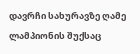დავრჩი სახურავზე ღამე ლამპიონის შუქსაც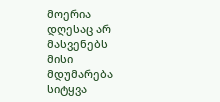მოერია დღესაც არ მასვენებს მისი მდუმარება სიტყვა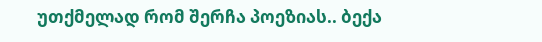უთქმელად რომ შერჩა პოეზიას.. ბექა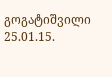გოგატიშვილი 25.01.15.